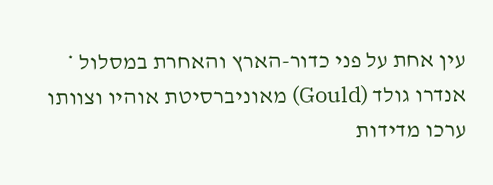עין אחת על פני כדור-הארץ והאחרת במסלול * אנדרו גולד (Gould) מאוניברסיטת אוהיו וצוותו ערכו מדידות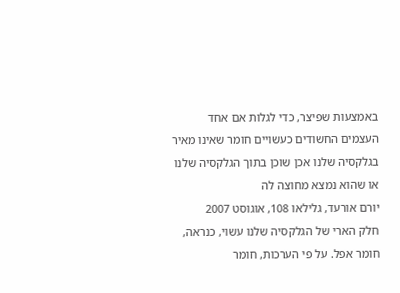באמצעות שפיצר, כדי לגלות אם אחד העצמים החשודים כעשויים חומר שאינו מאיר בגלקסיה שלנו אכן שוכן בתוך הגלקסיה שלנו או שהוא נמצא מחוצה לה
יורם אורעד, גלילאו 108, אוגוסט 2007
חלק הארי של הגלקסיה שלנו עשוי, כנראה, חומר אפל. על פי הערכות, חומר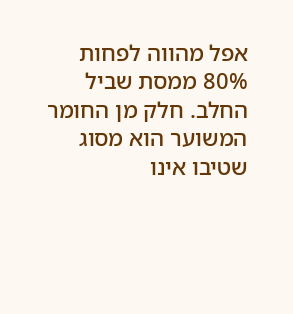אפל מהווה לפחות 80% ממסת שביל החלב. חלק מן החומר המשוער הוא מסוג שטיבו אינו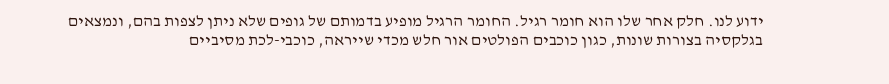ידוע לנו. חלק אחר שלו הוא חומר רגיל. החומר הרגיל מופיע בדמותם של גופים שלא ניתן לצפות בהם, ונמצאים בגלקסיה בצורות שונות, כגון כוכבים הפולטים אור חלש מכדי שייראה, כוכבי-לכת מסיביים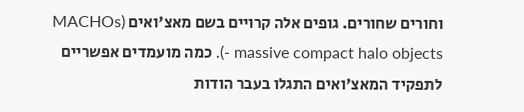וחורים שחורים. גופים אלה קרויים בשם מאצ'ואים (MACHOs - massive compact halo objects). כמה מועמדים אפשריים לתפקיד המאצ'ואים התגלו בעבר הודות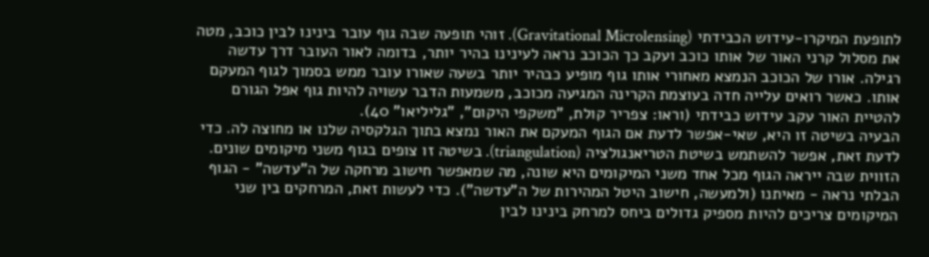לתופעת המיקרו-עידוש הכבידתי (Gravitational Microlensing). זוהי תופעה שבה גוף עובר בינינו לבין כוכב, מטה את מסלול קרני האור של אותו כוכב ועקב כך הכוכב נראה לעינינו בהיר יותר, בדומה לאור העובר דרך עדשה רגילה. אורו של הכוכב הנמצא מאחורי אותו גוף מופיע כבהיר יותר בשעה שאורו עובר ממש בסמוך לגוף המעקם אותו. כאשר רואים עלייה חדה בעוצמת הקרינה המגיעה מכוכב, משמעות הדבר עשויה להיות גוף אפל הגורם להטיית האור עקב עידוש כבידתי (וראו: צפריר קולת, "משקפי היקום", "גליליאו" 40).
הבעיה בשיטה זו היא, שאי-אפשר לדעת אם הגוף המעקם את האור נמצא בתוך הגלקסיה שלנו או מחוצה לה. כדי לדעת זאת, אפשר להשתמש בשיטת הטריאנגולציה (triangulation). בשיטה זו צופים בגוף משני מיקומים שונים. הזווית שבה ייראה הגוף מכל אחד משני המיקומים היא שונה, מה שמאפשר חישוב מרחקה של ה"עדשה" - הגוף הבלתי נראה - מאיתנו (ולמעשה, חישוב היטל המהירות של ה"עדשה"). כדי לעשות זאת, המרחקים בין שני המיקומים צריכים להיות מספיק גדולים ביחס למרחק בינינו לבין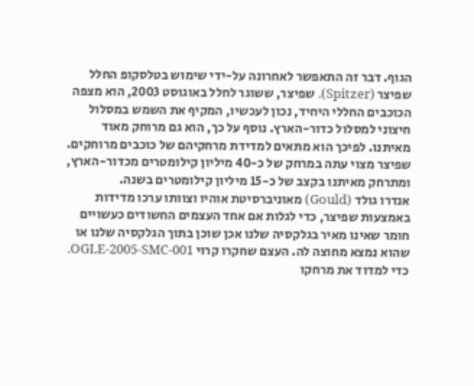הגוף. דבר זה התאפשר לאחרונה על-ידי שימוש בטלסקופ החלל שפיצר (Spitzer). שפיצר, ששוגר לחלל באוגוסט 2003, הוא מצפה הכוכבים החללי היחיד, נכון לעכשיו, המקיף את השמש במסלול חיצוני למסלול כדור-הארץ. נוסף על כך, הוא גם מרוחק מאוד מאיתנו. לפיכך הוא מתאים למדידת מרחקיהם של כוכבים מרוחקים. שפיצר מצוי עתה במרחק של כ-40 מיליון קילומטרים מכדור-הארץ, ומתרחק מאיתנו בקצב של כ-15 מיליון קילומטרים בשנה.
אנדרו גולד (Gould) מאוניברסיטת אוהיו וצוותו ערכו מדידות באמצעות שפיצר, כדי לגלות אם אחד העצמים החשודים כעשויים חומר שאינו מאיר בגלקסיה שלנו אכן שוכן בתוך הגלקסיה שלנו או שהוא נמצא מחוצה לה. העצם שחקרו קרוי OGLE-2005-SMC-001. כדי למדוד את מרחקו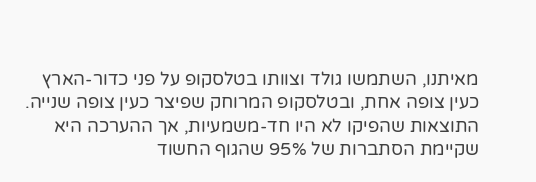מאיתנו, השתמשו גולד וצוותו בטלסקופ על פני כדור-הארץ כעין צופה אחת, ובטלסקופ המרוחק שפיצר כעין צופה שנייה. התוצאות שהפיקו לא היו חד-משמעיות, אך ההערכה היא שקיימת הסתברות של 95% שהגוף החשוד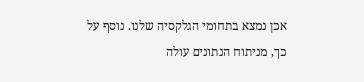אכן נמצא בתחומי הגלקסיה שלנו. נוסף על כך, מניתוח הנתונים עולה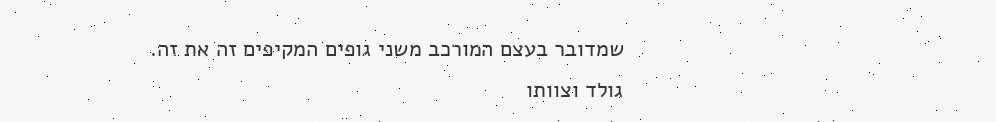שמדובר בעצם המורכב משני גופים המקיפים זה את זה. גולד וצוותו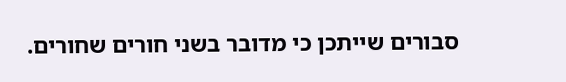סבורים שייתכן כי מדובר בשני חורים שחורים.